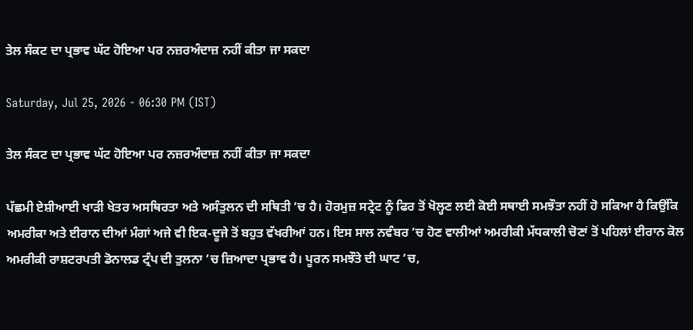ਤੇਲ ਸੰਕਟ ਦਾ ਪ੍ਰਭਾਵ ਘੱਟ ਹੋਇਆ ਪਰ ਨਜ਼ਰਅੰਦਾਜ਼ ਨਹੀਂ ਕੀਤਾ ਜਾ ਸਕਦਾ

Saturday, Jul 25, 2026 - 06:30 PM (IST)

ਤੇਲ ਸੰਕਟ ਦਾ ਪ੍ਰਭਾਵ ਘੱਟ ਹੋਇਆ ਪਰ ਨਜ਼ਰਅੰਦਾਜ਼ ਨਹੀਂ ਕੀਤਾ ਜਾ ਸਕਦਾ

ਪੱਛਮੀ ਏਸ਼ੀਆਈ ਖਾੜੀ ਖੇਤਰ ਅਸਥਿਰਤਾ ਅਤੇ ਅਸੰਤੁਲਨ ਦੀ ਸਥਿਤੀ ’ਚ ਹੈ। ਹੋਰਮੁਜ਼ ਸਟ੍ਰੇਟ ਨੂੰ ਫਿਰ ਤੋਂ ਖੋਲ੍ਹਣ ਲਈ ਕੋਈ ਸਥਾਈ ਸਮਝੌਤਾ ਨਹੀਂ ਹੋ ਸਕਿਆ ਹੈ ਕਿਉਂਕਿ ਅਮਰੀਕਾ ਅਤੇ ਈਰਾਨ ਦੀਆਂ ਮੰਗਾਂ ਅਜੇ ਵੀ ਇਕ-ਦੂਜੇ ਤੋਂ ਬਹੁਤ ਵੱਖਰੀਆਂ ਹਨ। ਇਸ ਸਾਲ ਨਵੰਬਰ ’ਚ ਹੋਣ ਵਾਲੀਆਂ ਅਮਰੀਕੀ ਮੱਧਕਾਲੀ ਚੋਣਾਂ ਤੋਂ ਪਹਿਲਾਂ ਈਰਾਨ ਕੋਲ ਅਮਰੀਕੀ ਰਾਸ਼ਟਰਪਤੀ ਡੋਨਾਲਡ ਟ੍ਰੰਪ ਦੀ ਤੁਲਨਾ ’ਚ ਜ਼ਿਆਦਾ ਪ੍ਰਭਾਵ ਹੈ। ਪੂਰਨ ਸਮਝੌਤੇ ਦੀ ਘਾਟ ’ਚ,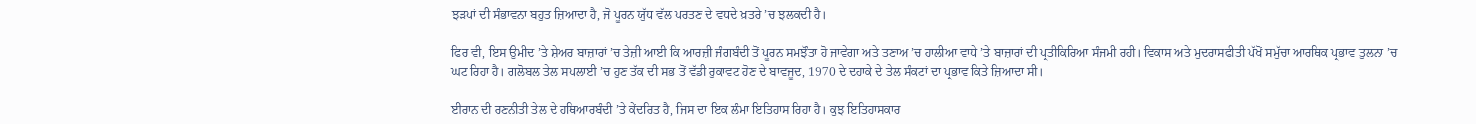ਝੜਪਾਂ ਦੀ ਸੰਭਾਵਨਾ ਬਹੁਤ ਜ਼ਿਆਦਾ ਹੈ, ਜੋ ਪੂਰਨ ਯੁੱਧ ਵੱਲ ਪਰਤਣ ਦੇ ਵਧਦੇ ਖ਼ਤਰੇ ’ਚ ਝਲਕਦੀ ਹੈ।

ਫਿਰ ਵੀ, ਇਸ ਉਮੀਦ ’ਤੇ ਸ਼ੇਅਰ ਬਾਜ਼ਾਰਾਂ ’ਚ ਤੇਜ਼ੀ ਆਈ ਕਿ ਆਰਜ਼ੀ ਜੰਗਬੰਦੀ ਤੋਂ ਪੂਰਨ ਸਮਝੌਤਾ ਹੋ ਜਾਵੇਗਾ ਅਤੇ ਤਣਾਅ ’ਚ ਹਾਲੀਆ ਵਾਧੇ ’ਤੇ ਬਾਜ਼ਾਰਾਂ ਦੀ ਪ੍ਰਤੀਕਿਰਿਆ ਸੰਜਮੀ ਰਹੀ। ਵਿਕਾਸ ਅਤੇ ਮੁਦਰਾਸਫੀਤੀ ਪੱਖੋਂ ਸਮੁੱਚਾ ਆਰਥਿਕ ਪ੍ਰਭਾਵ ਤੁਲਨਾ ’ਚ ਘਟ ਰਿਹਾ ਹੈ। ਗਲੋਬਲ ਤੇਲ ਸਪਲਾਈ ’ਚ ਹੁਣ ਤੱਕ ਦੀ ਸਭ ਤੋਂ ਵੱਡੀ ਰੁਕਾਵਟ ਹੋਣ ਦੇ ਬਾਵਜੂਦ, 1970 ਦੇ ਦਹਾਕੇ ਦੇ ਤੇਲ ਸੰਕਟਾਂ ਦਾ ਪ੍ਰਭਾਵ ਕਿਤੇ ਜ਼ਿਆਦਾ ਸੀ।

ਈਰਾਨ ਦੀ ਰਣਨੀਤੀ ਤੇਲ ਦੇ ਹਥਿਆਰਬੰਦੀ ’ਤੇ ਕੇਂਦਰਿਤ ਹੈ, ਜਿਸ ਦਾ ਇਕ ਲੰਮਾ ਇਤਿਹਾਸ ਰਿਹਾ ਹੈ। ਕੁਝ ਇਤਿਹਾਸਕਾਰ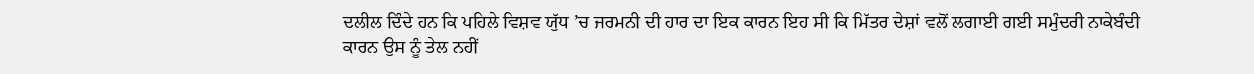ਦਲੀਲ ਦਿੰਦੇ ਹਨ ਕਿ ਪਹਿਲੇ ਵਿਸ਼ਵ ਯੁੱਧ ’ਚ ਜਰਮਨੀ ਦੀ ਹਾਰ ਦਾ ਇਕ ਕਾਰਨ ਇਹ ਸੀ ਕਿ ਮਿੱਤਰ ਦੇਸ਼ਾਂ ਵਲੋਂ ਲਗਾਈ ਗਈ ਸਮੁੰਦਰੀ ਨਾਕੇਬੰਦੀ ਕਾਰਨ ਉਸ ਨੂੰ ਤੇਲ ਨਹੀਂ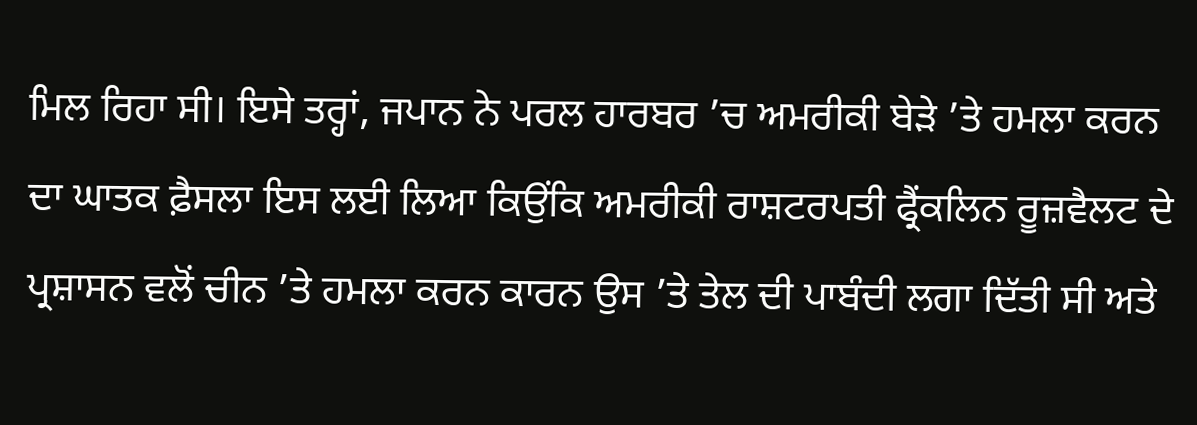ਮਿਲ ਰਿਹਾ ਸੀ। ਇਸੇ ਤਰ੍ਹਾਂ, ਜਪਾਨ ਨੇ ਪਰਲ ਹਾਰਬਰ ’ਚ ਅਮਰੀਕੀ ਬੇੜੇ ’ਤੇ ਹਮਲਾ ਕਰਨ ਦਾ ਘਾਤਕ ਫ਼ੈਸਲਾ ਇਸ ਲਈ ਲਿਆ ਕਿਉਂਕਿ ਅਮਰੀਕੀ ਰਾਸ਼ਟਰਪਤੀ ਫ੍ਰੈਂਕਲਿਨ ਰੂਜ਼ਵੈਲਟ ਦੇ ਪ੍ਰਸ਼ਾਸਨ ਵਲੋਂ ਚੀਨ ’ਤੇ ਹਮਲਾ ਕਰਨ ਕਾਰਨ ਉਸ ’ਤੇ ਤੇਲ ਦੀ ਪਾਬੰਦੀ ਲਗਾ ਦਿੱਤੀ ਸੀ ਅਤੇ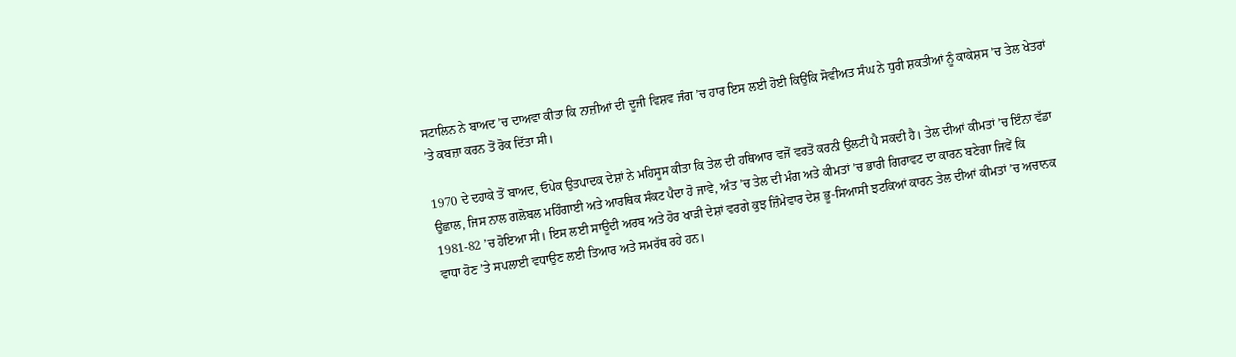ਸਟਾਲਿਨ ਨੇ ਬਾਅਦ ’ਚ ਦਾਅਵਾ ਕੀਤਾ ਕਿ ਨਾਜ਼ੀਆਂ ਦੀ ਦੂਜੀ ਵਿਸ਼ਵ ਜੰਗ ’ਚ ਹਾਰ ਇਸ ਲਈ ਹੋਈ ਕਿਉਂਕਿ ਸੋਵੀਅਤ ਸੰਘ ਨੇ ਧੁਰੀ ਸ਼ਕਤੀਆਂ ਨੂੰ ਕਾਕੇਸ਼ਸ ’ਚ ਤੇਲ ਖੇਤਰਾਂ ’ਤੇ ਕਬਜ਼ਾ ਕਰਨ ਤੋਂ ਰੋਕ ਦਿੱਤਾ ਸੀ।

1970 ਦੇ ਦਹਾਕੇ ਤੋਂ ਬਾਅਦ, ਓਪੇਕ ਉਤਪਾਦਕ ਦੇਸ਼ਾਂ ਨੇ ਮਹਿਸੂਸ ਕੀਤਾ ਕਿ ਤੇਲ ਦੀ ਹਥਿਆਰ ਵਜੋਂ ਵਰਤੋਂ ਕਰਨੀ ਉਲਟੀ ਪੈ ਸਕਦੀ ਹੈ। ਤੇਲ ਦੀਆਂ ਕੀਮਤਾਂ ’ਚ ਇੰਨਾ ਵੱਡਾ ਉਛਾਲ, ਜਿਸ ਨਾਲ ਗਲੋਬਲ ਮਹਿੰਗਾਈ ਅਤੇ ਆਰਥਿਕ ਸੰਕਟ ਪੈਦਾ ਹੋ ਜਾਵੇ, ਅੰਤ ’ਚ ਤੇਲ ਦੀ ਮੰਗ ਅਤੇ ਕੀਮਤਾਂ ’ਚ ਭਾਰੀ ਗਿਰਾਵਟ ਦਾ ਕਾਰਨ ਬਣੇਗਾ ਜਿਵੇਂ ਕਿ 1981-82 ’ਚ ਹੋਇਆ ਸੀ। ਇਸ ਲਈ ਸਾਊਦੀ ਅਰਬ ਅਤੇ ਹੋਰ ਖਾੜੀ ਦੇਸ਼ਾਂ ਵਰਗੇ ਕੁਝ ਜ਼ਿੰਮੇਵਾਰ ਦੇਸ਼ ਭੂ-ਸਿਆਸੀ ਝਟਕਿਆਂ ਕਾਰਨ ਤੇਲ ਦੀਆਂ ਕੀਮਤਾਂ ’ਚ ਅਚਾਨਕ ਵਾਧਾ ਹੋਣ ’ਤੇ ਸਪਲਾਈ ਵਧਾਉਣ ਲਈ ਤਿਆਰ ਅਤੇ ਸਮਰੱਥ ਰਹੇ ਹਨ।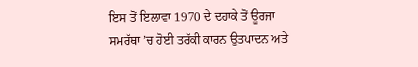ਇਸ ਤੋਂ ਇਲਾਵਾ 1970 ਦੇ ਦਹਾਕੇ ਤੋਂ ਊਰਜਾ ਸਮਰੱਥਾ ’ਚ ਹੋਈ ਤਰੱਕੀ ਕਾਰਨ ਉਤਪਾਦਨ ਅਤੇ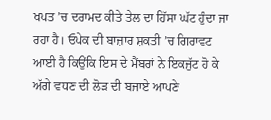ਖਪਤ ’ਚ ਦਰਾਮਦ ਕੀਤੇ ਤੇਲ ਦਾ ਹਿੱਸਾ ਘੱਟ ਹੁੰਦਾ ਜਾ ਰਹਾ ਹੈ। ਓਪੇਕ ਦੀ ਬਾਜ਼ਾਰ ਸ਼ਕਤੀ ’ਚ ਗਿਰਾਵਟ ਆਈ ਹੈ ਕਿਉਂਕਿ ਇਸ ਦੇ ਮੈਂਬਰਾਂ ਨੇ ਇਕਜੁੱਟ ਹੋ ਕੇ ਅੱਗੇ ਵਧਣ ਦੀ ਲੋੜ ਦੀ ਬਜਾਏ ਆਪਣੇ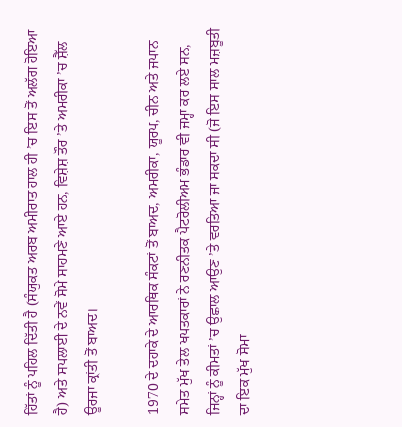ਹਿੱਤਾਂ ਨੂੰ ਪਹਿਲ ਦਿੱਤੀ ਹੈ (ਸੰਯੁਕਤ ਅਰਬ ਅਮੀਰਾਤ ਹਾਲ ਹੀ ’ਚ ਇਸ ਤੋਂ ਅਲੱਗ ਹੋਇਆ ਹੈ) ਅਤੇ ਸਪਲਾਈ ਦੇ ਨਵੇਂ ਸੋਮੇ ਸਾਹਮਣੇ ਆਏ ਹਨ, ਵਿਸ਼ੇਸ਼ ਤੌਰ ’ਤੇ ਅਮਰੀਕਾ ’ਚ ਸ਼ੈੱਲ ਊਰਜਾ ਕ੍ਰਾਂਤੀ ਤੋਂ ਬਾਅਦ।

1970 ਦੇ ਦਹਾਕੇ ਦੇ ਆਰਥਿਕ ਸੰਕਟਾਂ ਤੋਂ ਬਾਅਦ, ਅਮਰੀਕਾ, ਯੂਰਪ, ਚੀਨ ਅਤੇ ਜਪਾਨ ਸਮੇਤ ਮੁੱਖ ਤੇਲ ਖਪਤਕਾਰਾਂ ਨੇ ਰਣਨੀਤਕ ਪੈਟਰੋਲੀਅਮ ਭੰਡਾਰ ਵੀ ਜਮ੍ਹਾ ਕਰ ਲਏ ਸਨ, ਜਿਨ੍ਹਾਂ ਨੂੰ ਕੀਮਤਾਂ ’ਚ ਉਛਾਲ ਆਉਣ ’ਤੇ ਵਰਤਿਆ ਜਾ ਸਕਦਾ ਸੀ (ਜੋ ਇਸ ਸਾਲ ਮਜ਼ਬੂਤੀ ਦਾ ਇਕ ਮੁੱਖ ਸੋਮਾ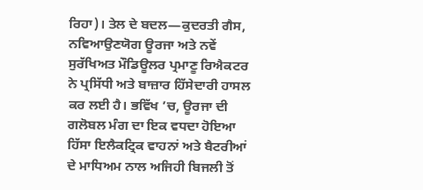ਰਿਹਾ)। ਤੇਲ ਦੇ ਬਦਲ—ਕੁਦਰਤੀ ਗੈਸ, ਨਵਿਆਉਣਯੋਗ ਊਰਜਾ ਅਤੇ ਨਵੇਂ ਸੁਰੱਖਿਅਤ ਮੌਡਿਊਲਰ ਪ੍ਰਮਾਣੂ ਰਿਐਕਟਰ ਨੇ ਪ੍ਰਸਿੱਧੀ ਅਤੇ ਬਾਜ਼ਾਰ ਹਿੱਸੇਦਾਰੀ ਹਾਸਲ ਕਰ ਲਈ ਹੈ। ਭਵਿੱਖ ’ਚ, ਊਰਜਾ ਦੀ ਗਲੋਬਲ ਮੰਗ ਦਾ ਇਕ ਵਧਦਾ ਹੋਇਆ ਹਿੱਸਾ ਇਲੈਕਟ੍ਰਿਕ ਵਾਹਨਾਂ ਅਤੇ ਬੈਟਰੀਆਂ ਦੇ ਮਾਧਿਅਮ ਨਾਲ ਅਜਿਹੀ ਬਿਜਲੀ ਤੋਂ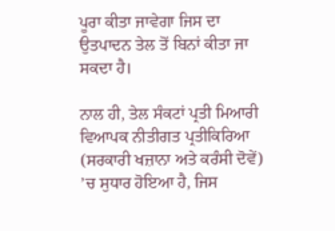ਪੂਰਾ ਕੀਤਾ ਜਾਵੇਗਾ ਜਿਸ ਦਾ ਉਤਪਾਦਨ ਤੇਲ ਤੋਂ ਬਿਨਾਂ ਕੀਤਾ ਜਾ ਸਕਦਾ ਹੈ।

ਨਾਲ ਹੀ, ਤੇਲ ਸੰਕਟਾਂ ਪ੍ਰਤੀ ਮਿਆਰੀ ਵਿਆਪਕ ਨੀਤੀਗਤ ਪ੍ਰਤੀਕਿਰਿਆ (ਸਰਕਾਰੀ ਖਜ਼ਾਨਾ ਅਤੇ ਕਰੰਸੀ ਦੋਵੇਂ) ’ਚ ਸੁਧਾਰ ਹੋਇਆ ਹੈ, ਜਿਸ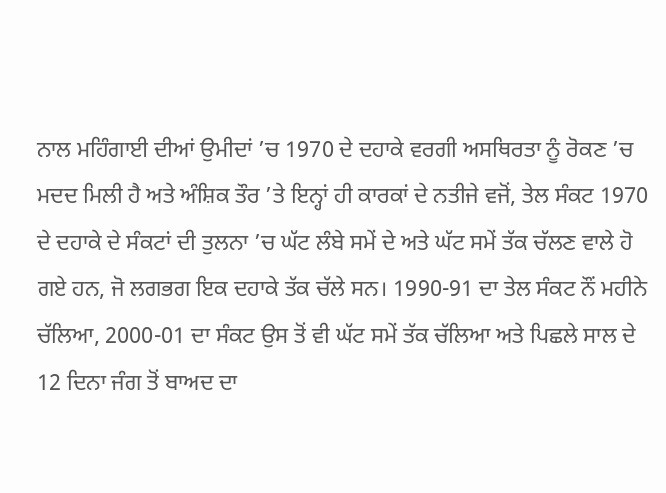ਨਾਲ ਮਹਿੰਗਾਈ ਦੀਆਂ ਉਮੀਦਾਂ ’ਚ 1970 ਦੇ ਦਹਾਕੇ ਵਰਗੀ ਅਸਥਿਰਤਾ ਨੂੰ ਰੋਕਣ ’ਚ ਮਦਦ ਮਿਲੀ ਹੈ ਅਤੇ ਅੰਸ਼ਿਕ ਤੌਰ ’ਤੇ ਇਨ੍ਹਾਂ ਹੀ ਕਾਰਕਾਂ ਦੇ ਨਤੀਜੇ ਵਜੋਂ, ਤੇਲ ਸੰਕਟ 1970 ਦੇ ਦਹਾਕੇ ਦੇ ਸੰਕਟਾਂ ਦੀ ਤੁਲਨਾ ’ਚ ਘੱਟ ਲੰਬੇ ਸਮੇਂ ਦੇ ਅਤੇ ਘੱਟ ਸਮੇਂ ਤੱਕ ਚੱਲਣ ਵਾਲੇ ਹੋ ਗਏ ਹਨ, ਜੋ ਲਗਭਗ ਇਕ ਦਹਾਕੇ ਤੱਕ ਚੱਲੇ ਸਨ। 1990-91 ਦਾ ਤੇਲ ਸੰਕਟ ਨੌਂ ਮਹੀਨੇ ਚੱਲਿਆ, 2000-01 ਦਾ ਸੰਕਟ ਉਸ ਤੋਂ ਵੀ ਘੱਟ ਸਮੇਂ ਤੱਕ ਚੱਲਿਆ ਅਤੇ ਪਿਛਲੇ ਸਾਲ ਦੇ 12 ਦਿਨਾ ਜੰਗ ਤੋਂ ਬਾਅਦ ਦਾ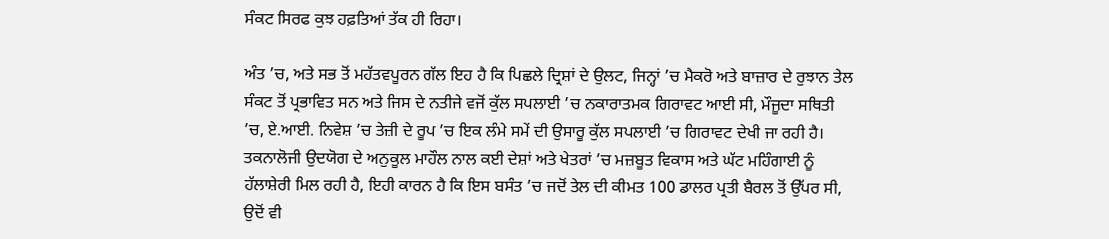ਸੰਕਟ ਸਿਰਫ ਕੁਝ ਹਫ਼ਤਿਆਂ ਤੱਕ ਹੀ ਰਿਹਾ।

ਅੰਤ ’ਚ, ਅਤੇ ਸਭ ਤੋਂ ਮਹੱਤਵਪੂਰਨ ਗੱਲ ਇਹ ਹੈ ਕਿ ਪਿਛਲੇ ਦ੍ਰਿਸ਼ਾਂ ਦੇ ਉਲਟ, ਜਿਨ੍ਹਾਂ ’ਚ ਮੈਕਰੋ ਅਤੇ ਬਾਜ਼ਾਰ ਦੇ ਰੁਝਾਨ ਤੇਲ ਸੰਕਟ ਤੋਂ ਪ੍ਰਭਾਵਿਤ ਸਨ ਅਤੇ ਜਿਸ ਦੇ ਨਤੀਜੇ ਵਜੋਂ ਕੁੱਲ ਸਪਲਾਈ ’ਚ ਨਕਾਰਾਤਮਕ ਗਿਰਾਵਟ ਆਈ ਸੀ, ਮੌਜੂਦਾ ਸਥਿਤੀ ’ਚ, ਏ.ਆਈ. ਨਿਵੇਸ਼ ’ਚ ਤੇਜ਼ੀ ਦੇ ਰੂਪ ’ਚ ਇਕ ਲੰਮੇ ਸਮੇਂ ਦੀ ਉਸਾਰੂ ਕੁੱਲ ਸਪਲਾਈ ’ਚ ਗਿਰਾਵਟ ਦੇਖੀ ਜਾ ਰਹੀ ਹੈ। ਤਕਨਾਲੋਜੀ ਉਦਯੋਗ ਦੇ ਅਨੁਕੂਲ ਮਾਹੌਲ ਨਾਲ ਕਈ ਦੇਸ਼ਾਂ ਅਤੇ ਖੇਤਰਾਂ ’ਚ ਮਜ਼ਬੂਤ ਵਿਕਾਸ ਅਤੇ ਘੱਟ ਮਹਿੰਗਾਈ ਨੂੰ ਹੱਲਾਸ਼ੇਰੀ ਮਿਲ ਰਹੀ ਹੈ, ਇਹੀ ਕਾਰਨ ਹੈ ਕਿ ਇਸ ਬਸੰਤ ’ਚ ਜਦੋਂ ਤੇਲ ਦੀ ਕੀਮਤ 100 ਡਾਲਰ ਪ੍ਰਤੀ ਬੈਰਲ ਤੋਂ ਉੱਪਰ ਸੀ, ਉਦੋਂ ਵੀ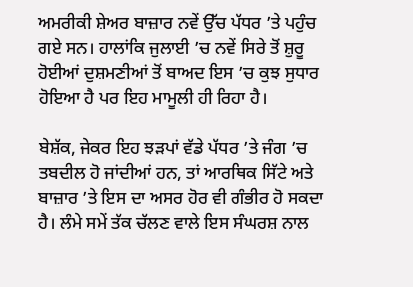ਅਮਰੀਕੀ ਸ਼ੇਅਰ ਬਾਜ਼ਾਰ ਨਵੇਂ ਉੱਚ ਪੱਧਰ ’ਤੇ ਪਹੁੰਚ ਗਏ ਸਨ। ਹਾਲਾਂਕਿ ਜੁਲਾਈ ’ਚ ਨਵੇਂ ਸਿਰੇ ਤੋਂ ਸ਼ੁਰੂ ਹੋਈਆਂ ਦੁਸ਼ਮਣੀਆਂ ਤੋਂ ਬਾਅਦ ਇਸ ’ਚ ਕੁਝ ਸੁਧਾਰ ਹੋਇਆ ਹੈ ਪਰ ਇਹ ਮਾਮੂਲੀ ਹੀ ਰਿਹਾ ਹੈ।

ਬੇਸ਼ੱਕ, ਜੇਕਰ ਇਹ ਝੜਪਾਂ ਵੱਡੇ ਪੱਧਰ ’ਤੇ ਜੰਗ ’ਚ ਤਬਦੀਲ ਹੋ ਜਾਂਦੀਆਂ ਹਨ, ਤਾਂ ਆਰਥਿਕ ਸਿੱਟੇ ਅਤੇ ਬਾਜ਼ਾਰ ’ਤੇ ਇਸ ਦਾ ਅਸਰ ਹੋਰ ਵੀ ਗੰਭੀਰ ਹੋ ਸਕਦਾ ਹੈ। ਲੰਮੇ ਸਮੇਂ ਤੱਕ ਚੱਲਣ ਵਾਲੇ ਇਸ ਸੰਘਰਸ਼ ਨਾਲ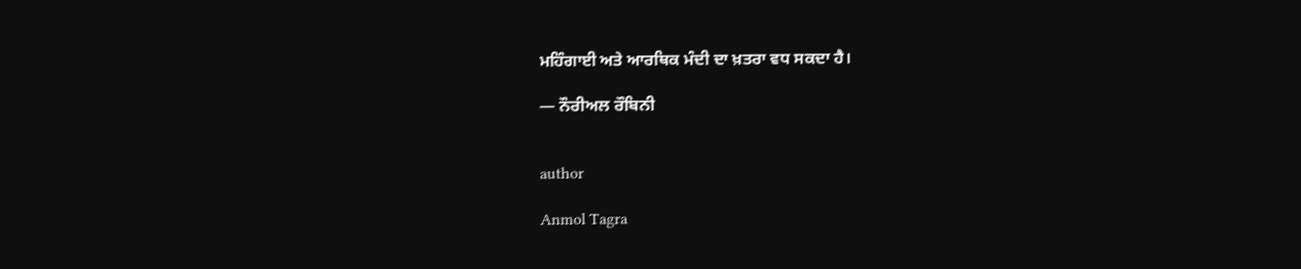ਮਹਿੰਗਾਈ ਅਤੇ ਆਰਥਿਕ ਮੰਦੀ ਦਾ ਖ਼ਤਰਾ ਵਧ ਸਕਦਾ ਹੈ।

— ਨੌਰੀਅਲ ਰੌਬਿਨੀ


author

Anmol Tagra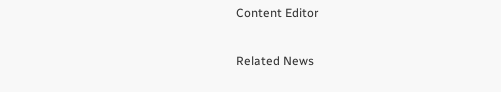Content Editor

Related News